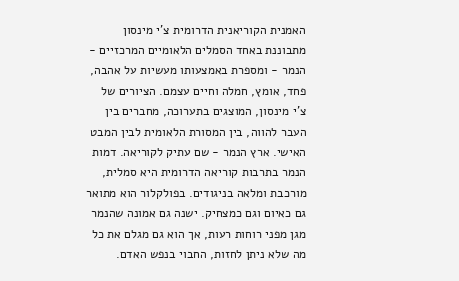האמנית הקוריאנית הדרומית צ'י מינסון מתבוננת באחד הסמלים הלאומיים המרכזיים - הנמר - ומספרת באמצעותו מעשיות על אהבה, פחד, אומץ, חמלה וחיים עצמם. הציורים של צ'י מינסון, המוצגים בתערוכה, מחברים בין העבר להווה, בין המסורת הלאומית לבין המבט האישי. ארץ הנמר - שם עתיק לקוריאה. דמות הנמר בתרבות קוריאה הדרומית היא סמלית, מורכבת ומלאה בניגודים. בפולקלור הוא מתואר גם כאיום וגם כמצחיק. ישנה גם אמונה שהנמר מגן מפני רוחות רעות, אך הוא גם מגלם את כל מה שלא ניתן לחזות, החבוי בנפש האדם.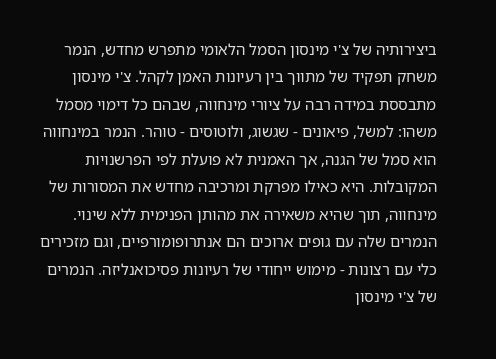ביצירותיה של צ'י מינסון הסמל הלאומי מתפרש מחדש, הנמר משחק תפקיד של מתווך בין רעיונות האמן לקהל. צ'י מינסון מתבססת במידה רבה על ציורי מינחווה, שבהם כל דימוי מסמל משהו: למשל, פיאונים - שגשוג, ולוטוסים - טוהר. הנמר במינחווה הוא סמל של הגנה, אך האמנית לא פועלת לפי הפרשנויות המקובלות. היא כאילו מפרקת ומרכיבה מחדש את המסורות של מינחווה, תוך שהיא משאירה את מהותן הפנימית ללא שינוי. הנמרים שלה עם גופים ארוכים הם אנתרופומורפיים, וגם מזכירים כלי עם רצונות - מימוש ייחודי של רעיונות פסיכואנליזה. הנמרים של צ'י מינסון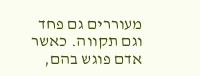מעוררים גם פחד וגם תקווה. כאשר אדם פוגש בהם,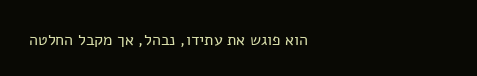הוא פוגש את עתידו, נבהל, אך מקבל החלטה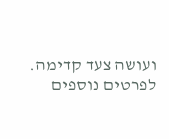ועושה צעד קדימה. לפרטים נוספים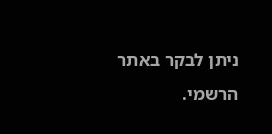ניתן לבקר באתר הרשמי.